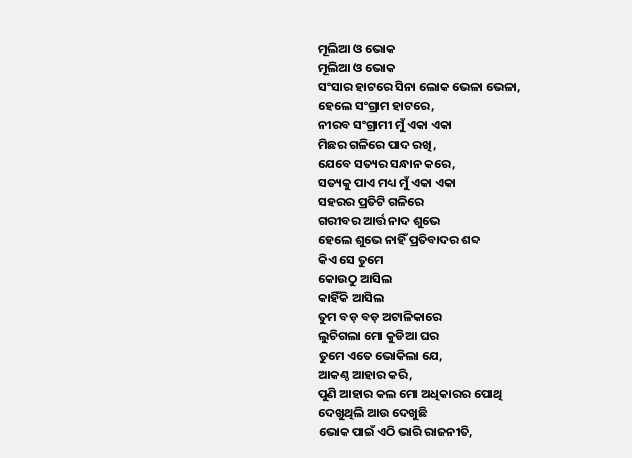ମୂଲିଆ ଓ ଭୋକ
ମୂଲିଆ ଓ ଭୋକ
ସଂସାର ହାଟରେ ସିନା ଲୋକ ଭେଳା ଭେଳା,
ହେଲେ ସଂଗ୍ରାମ ହାଟରେ,
ନୀରବ ସଂଗ୍ରାମୀ ମୁଁ ଏକା ଏକା
ମିଛର ଗଳିରେ ପାଦ ରଖି,
ଯେବେ ସତ୍ୟର ସନ୍ଧାନ କରେ,
ସତ୍ୟକୁ ପାଏ ମଧ୍ୟ ମୁଁ ଏକା ଏକା
ସହରର ପ୍ରତିଟି ଗଳିରେ
ଗରୀବର ଆର୍ତ୍ତ ନାଦ ଶୁଭେ
ହେଲେ ଶୁଭେ ନାହିଁ ପ୍ରତିବାଦର ଶବ୍ଦ
କିଏ ସେ ତୁମେ
କୋଉଠୁ ଆସିଲ
କାହିଁକି ଆସିଲ
ତୁମ ବଡ଼ ବଡ଼ ଅଟାଳିକାରେ
ଲୁଚିଗଲା ମୋ କୁଡିଆ ଘର
ତୁମେ ଏତେ ଭୋକିଲା ଯେ,
ଆକଣ୍ଠ ଆହାର କରି,
ପୁଣି ଆହାର କଲ ମୋ ଅଧିକାରର ପୋଥି
ଦେଖୁଥିଲି ଆଉ ଦେଖୁଛି
ଭୋକ ପାଇଁ ଏଠି ଭାରି ରାଜନୀତି,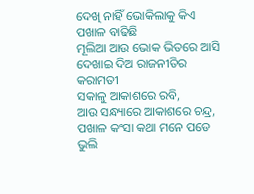ଦେଖି ନାହିଁ ଭୋକିଲାକୁ କିଏ ପଖାଳ ବାଢିଛି
ମୂଲିଆ ଆଉ ଭୋକ ଭିତରେ ଆସି
ଦେଖାଇ ଦିଅ ରାଜନୀତିର କରାମତୀ
ସକାଳୁ ଆକାଶରେ ରବି,
ଆଉ ସନ୍ଧ୍ୟାରେ ଆକାଶରେ ଚନ୍ଦ୍ର,
ପଖାଳ କଂସା କଥା ମନେ ପଡେ
ଭୁଲି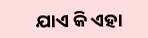ଯାଏ କି ଏହା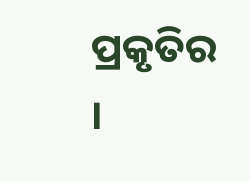ପ୍ରକୃତିର ।